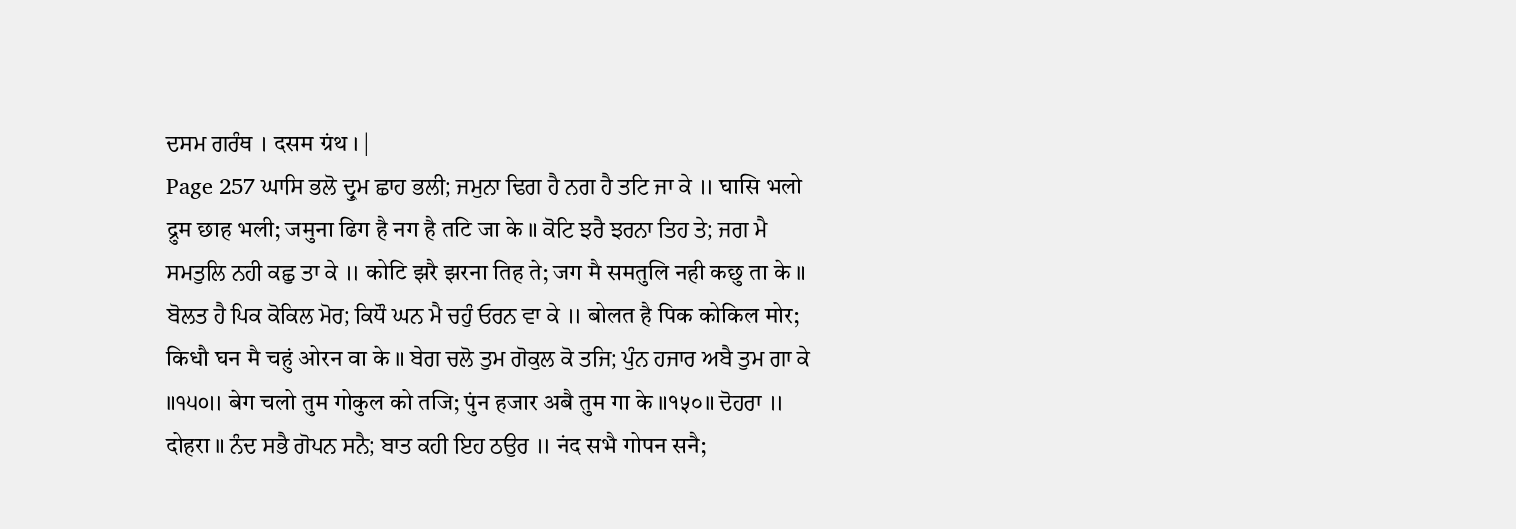ਦਸਮ ਗਰੰਥ । दसम ग्रंथ । |
Page 257 ਘਾਸਿ ਭਲੋ ਦ੍ਰੁਮ ਛਾਹ ਭਲੀ; ਜਮੁਨਾ ਢਿਗ ਹੈ ਨਗ ਹੈ ਤਟਿ ਜਾ ਕੇ ॥ घासि भलो द्रुम छाह भली; जमुना ढिग है नग है तटि जा के ॥ ਕੋਟਿ ਝਰੈ ਝਰਨਾ ਤਿਹ ਤੇ; ਜਗ ਮੈ ਸਮਤੁਲਿ ਨਹੀ ਕਛੁ ਤਾ ਕੇ ॥ कोटि झरै झरना तिह ते; जग मै समतुलि नही कछु ता के ॥ ਬੋਲਤ ਹੈ ਪਿਕ ਕੋਕਿਲ ਮੋਰ; ਕਿਧੌ ਘਨ ਮੈ ਚਹੁੰ ਓਰਨ ਵਾ ਕੇ ॥ बोलत है पिक कोकिल मोर; किधौ घन मै चहुं ओरन वा के ॥ ਬੇਗ ਚਲੋ ਤੁਮ ਗੋਕੁਲ ਕੋ ਤਜਿ; ਪੁੰਨ ਹਜਾਰ ਅਬੈ ਤੁਮ ਗਾ ਕੇ ॥੧੫੦॥ बेग चलो तुम गोकुल को तजि; पुंन हजार अबै तुम गा के ॥१५०॥ ਦੋਹਰਾ ॥ दोहरा ॥ ਨੰਦ ਸਭੈ ਗੋਪਨ ਸਨੈ; ਬਾਤ ਕਹੀ ਇਹ ਠਉਰ ॥ नंद सभै गोपन सनै;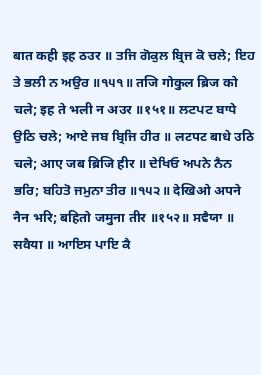बात कही इह ठउर ॥ ਤਜਿ ਗੋਕੁਲ ਬ੍ਰਿਜ ਕੋ ਚਲੇ; ਇਹ ਤੇ ਭਲੀ ਨ ਅਉਰ ॥੧੫੧॥ तजि गोकुल ब्रिज को चले; इह ते भली न अउर ॥१५१॥ ਲਟਪਟ ਬਾਧੇ ਉਠਿ ਚਲੇ; ਆਏ ਜਬ ਬ੍ਰਿਜਿ ਹੀਰ ॥ लटपट बाधे उठि चले; आए जब ब्रिजि हीर ॥ ਦੇਖਿਓ ਅਪਨੇ ਨੈਨ ਭਰਿ; ਬਹਿਤੋ ਜਮੁਨਾ ਤੀਰ ॥੧੫੨॥ देखिओ अपने नैन भरि; बहितो जमुना तीर ॥१५२॥ ਸਵੈਯਾ ॥ सवैया ॥ ਆਇਸ ਪਾਇ ਕੈ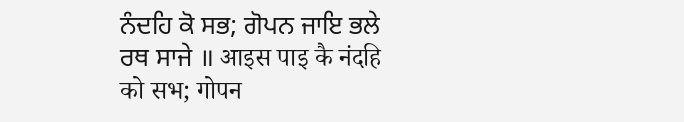ਨੰਦਹਿ ਕੋ ਸਭ; ਗੋਪਨ ਜਾਇ ਭਲੇ ਰਥ ਸਾਜੇ ॥ आइस पाइ कै नंदहि को सभ; गोपन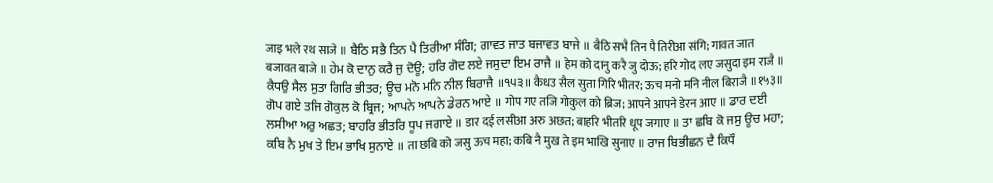जाइ भले रथ साजे ॥ ਬੈਠਿ ਸਭੈ ਤਿਨ ਪੈ ਤਿਰੀਆ ਸੰਗਿ; ਗਾਵਤ ਜਾਤ ਬਜਾਵਤ ਬਾਜੇ ॥ बैठि सभै तिन पै तिरीआ संगि; गावत जात बजावत बाजे ॥ ਹੇਮ ਕੋ ਦਾਨੁ ਕਰੈ ਜੁ ਦੋਊ; ਹਰਿ ਗੋਦ ਲਏ ਜਸੁਦਾ ਇਮ ਰਾਜੈ ॥ हेम को दानु करै जु दोऊ; हरि गोद लए जसुदा इम राजै ॥ ਕੈਧਉ ਸੈਲ ਸੁਤਾ ਗਿਰਿ ਭੀਤਰ; ਊਚ ਮਨੋ ਮਨਿ ਨੀਲ ਬਿਰਾਜੈ ॥੧੫੩॥ कैधउ सैल सुता गिरि भीतर; ऊच मनो मनि नील बिराजै ॥१५३॥ ਗੋਪ ਗਏ ਤਜਿ ਗੋਕੁਲ ਕੋ ਬ੍ਰਿਜ; ਆਪਨੇ ਆਪਨੇ ਡੇਰਨ ਆਏ ॥ गोप गए तजि गोकुल को ब्रिज; आपने आपने डेरन आए ॥ ਡਾਰ ਦਈ ਲਸੀਆ ਅਰੁ ਅਛਤ; ਬਾਹਰਿ ਭੀਤਰਿ ਧੂਪ ਜਗਾਏ ॥ डार दई लसीआ अरु अछत; बाहरि भीतरि धूप जगाए ॥ ਤਾ ਛਬਿ ਕੋ ਜਸੁ ਊਚ ਮਹਾ; ਕਬਿ ਨੈ ਮੁਖ ਤੇ ਇਮ ਭਾਖਿ ਸੁਨਾਏ ॥ ता छबि को जसु ऊच महा; कबि नै मुख ते इम भाखि सुनाए ॥ ਰਾਜ ਬਿਭੀਛਨ ਦੈ ਕਿਧੌ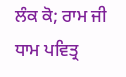ਲੰਕ ਕੋ; ਰਾਮ ਜੀ ਧਾਮ ਪਵਿਤ੍ਰ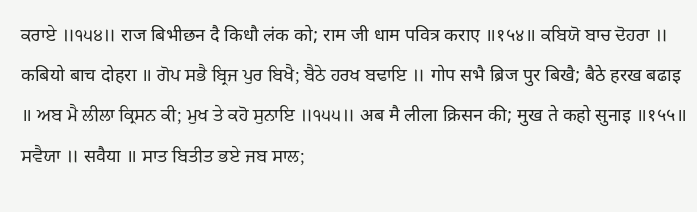ਕਰਾਏ ॥੧੫੪॥ राज बिभीछन दै किधौ लंक को; राम जी धाम पवित्र कराए ॥१५४॥ ਕਬਿਯੋ ਬਾਚ ਦੋਹਰਾ ॥ कबियो बाच दोहरा ॥ ਗੋਪ ਸਭੈ ਬ੍ਰਿਜ ਪੁਰ ਬਿਖੈ; ਬੈਠੇ ਹਰਖ ਬਢਾਇ ॥ गोप सभै ब्रिज पुर बिखै; बैठे हरख बढाइ ॥ ਅਬ ਮੈ ਲੀਲਾ ਕ੍ਰਿਸਨ ਕੀ; ਮੁਖ ਤੇ ਕਹੋ ਸੁਨਾਇ ॥੧੫੫॥ अब मै लीला क्रिसन की; मुख ते कहो सुनाइ ॥१५५॥ ਸਵੈਯਾ ॥ सवैया ॥ ਸਾਤ ਬਿਤੀਤ ਭਏ ਜਬ ਸਾਲ;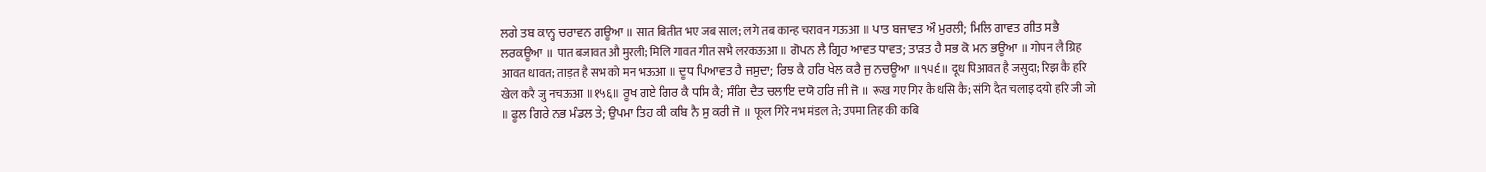ਲਗੇ ਤਬ ਕਾਨ੍ਹ ਚਰਾਵਨ ਗਊਆ ॥ सात बितीत भए जब साल; लगे तब कान्ह चरावन गऊआ ॥ ਪਾਤ ਬਜਾਵਤ ਔ ਮੁਰਲੀ; ਮਿਲਿ ਗਾਵਤ ਗੀਤ ਸਭੈ ਲਰਕਊਆ ॥ पात बजावत औ मुरली; मिलि गावत गीत सभै लरकऊआ ॥ ਗੋਪਨ ਲੈ ਗ੍ਰਿਹ ਆਵਤ ਧਾਵਤ; ਤਾੜਤ ਹੈ ਸਭ ਕੋ ਮਨ ਭਊਆ ॥ गोपन लै ग्रिह आवत धावत; ताड़त है सभ को मन भऊआ ॥ ਦੂਧ ਪਿਆਵਤ ਹੈ ਜਸੁਦਾ; ਰਿਝ ਕੈ ਹਰਿ ਖੇਲ ਕਰੈ ਜੁ ਨਚਊਆ ॥੧੫੬॥ दूध पिआवत है जसुदा; रिझ कै हरि खेल करै जु नचऊआ ॥१५६॥ ਰੂਖ ਗਏ ਗਿਰ ਕੈ ਧਸਿ ਕੈ; ਸੰਗਿ ਦੈਤ ਚਲਾਇ ਦਯੋ ਹਰਿ ਜੀ ਜੋ ॥ रूख गए गिर कै धसि कै; संगि दैत चलाइ दयो हरि जी जो ॥ ਫੂਲ ਗਿਰੇ ਨਭ ਮੰਡਲ ਤੇ; ਉਪਮਾ ਤਿਹ ਕੀ ਕਬਿ ਨੈ ਸੁ ਕਰੀ ਜੋ ॥ फूल गिरे नभ मंडल ते; उपमा तिह की कबि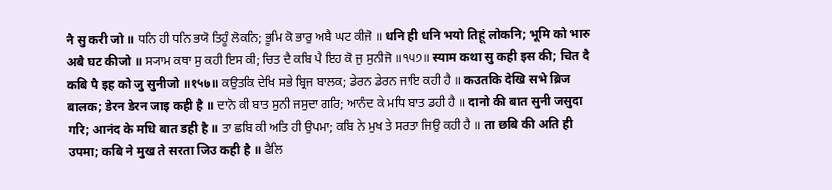नै सु करी जो ॥ ਧਨਿ ਹੀ ਧਨਿ ਭਯੋ ਤਿਹੂੰ ਲੋਕਨਿ; ਭੂਮਿ ਕੋ ਭਾਰੁ ਅਬੈ ਘਟ ਕੀਜੋ ॥ धनि ही धनि भयो तिहूं लोकनि; भूमि को भारु अबै घट कीजो ॥ ਸ੍ਯਾਮ ਕਥਾ ਸੁ ਕਹੀ ਇਸ ਕੀ; ਚਿਤ ਦੈ ਕਬਿ ਪੈ ਇਹ ਕੋ ਜੁ ਸੁਨੀਜੋ ॥੧੫੭॥ स्याम कथा सु कही इस की; चित दै कबि पै इह को जु सुनीजो ॥१५७॥ ਕਉਤਕਿ ਦੇਖਿ ਸਭੇ ਬ੍ਰਿਜ ਬਾਲਕ; ਡੇਰਨ ਡੇਰਨ ਜਾਇ ਕਹੀ ਹੈ ॥ कउतकि देखि सभे ब्रिज बालक; डेरन डेरन जाइ कही है ॥ ਦਾਨੋ ਕੀ ਬਾਤ ਸੁਨੀ ਜਸੁਦਾ ਗਰਿ; ਆਨੰਦ ਕੇ ਮਧਿ ਬਾਤ ਡਹੀ ਹੈ ॥ दानो की बात सुनी जसुदा गरि; आनंद के मधि बात डही है ॥ ਤਾ ਛਬਿ ਕੀ ਅਤਿ ਹੀ ਉਪਮਾ; ਕਬਿ ਨੇ ਮੁਖ ਤੇ ਸਰਤਾ ਜਿਉ ਕਹੀ ਹੈ ॥ ता छबि की अति ही उपमा; कबि ने मुख ते सरता जिउ कही है ॥ ਫੈਲਿ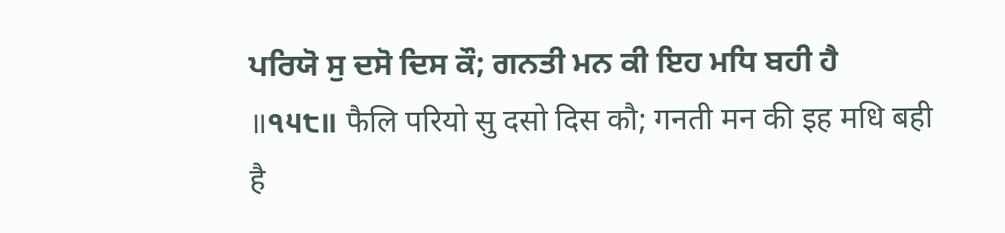ਪਰਿਯੋ ਸੁ ਦਸੋ ਦਿਸ ਕੌ; ਗਨਤੀ ਮਨ ਕੀ ਇਹ ਮਧਿ ਬਹੀ ਹੈ ॥੧੫੮॥ फैलि परियो सु दसो दिस कौ; गनती मन की इह मधि बही है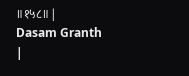॥१५८॥ |
Dasam Granth |